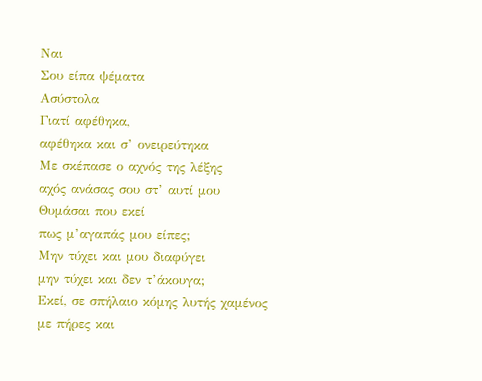Ναι
Σου είπα ψέματα
Ασύστολα
Γιατί αφέθηκα,
αφέθηκα και σ’ ονειρεύτηκα
Με σκέπασε ο αχνός της λέξης
αχός ανάσας σου στ’ αυτί μου
Θυμάσαι που εκεί
πως μ’αγαπάς μου είπες;
Μην τύχει και μου διαφύγει
μην τύχει και δεν τ’άκουγα;
Εκεί, σε σπήλαιο κόμης λυτής χαμένος
με πήρες και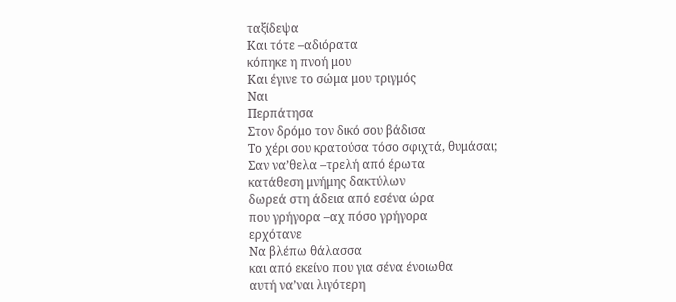ταξίδεψα
Και τότε –αδιόρατα
κόπηκε η πνοή μου
Και έγινε το σώμα μου τριγμός
Ναι
Περπάτησα
Στον δρόμο τον δικό σου βάδισα
Το χέρι σου κρατούσα τόσο σφιχτά, θυμάσαι;
Σαν να’θελα –τρελή από έρωτα
κατάθεση μνήμης δακτύλων
δωρεά στη άδεια από εσένα ώρα
που γρήγορα –αχ πόσο γρήγορα
ερχότανε
Να βλέπω θάλασσα
και από εκείνο που για σένα ένοιωθα
αυτή να’ναι λιγότερη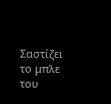Σαστίζει το μπλε του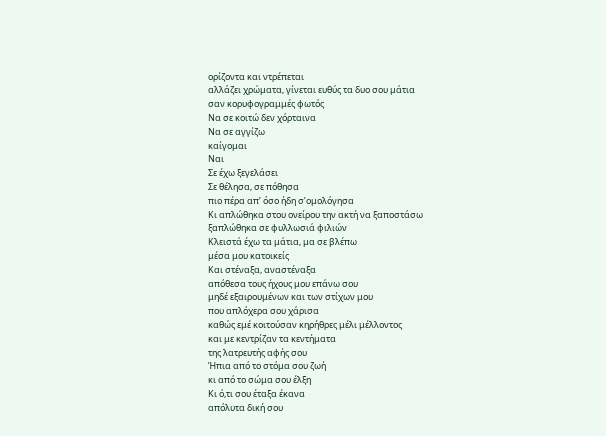ορίζοντα και ντρέπεται
αλλάζει χρώματα, γίνεται ευθύς τα δυο σου μάτια
σαν κορυφογραμμές φωτός
Να σε κοιτώ δεν χόρταινα
Να σε αγγίζω
καίγομαι
Ναι
Σε έχω ξεγελάσει
Σε θέλησα, σε πόθησα
πιο πέρα απ’ όσο ήδη σ’ομολόγησα
Κι απλώθηκα στου ονείρου την ακτή να ξαποστάσω
ξαπλώθηκα σε φυλλωσιά φιλιών
Κλειστά έχω τα μάτια, μα σε βλέπω
μέσα μου κατοικείς
Και στέναξα, αναστέναξα
απόθεσα τους ήχους μου επάνω σου
μηδέ εξαιρουμένων και των στίχων μου
που απλόχερα σου χάρισα
καθώς εμέ κοιτούσαν κηρήθρες μέλι μέλλοντος
και με κεντρίζαν τα κεντήματα
της λατρευτής αφής σου
Ήπια από το στόμα σου ζωή
κι από το σώμα σου έλξη
Κι ό,τι σου έταξα έκανα
απόλυτα δική σου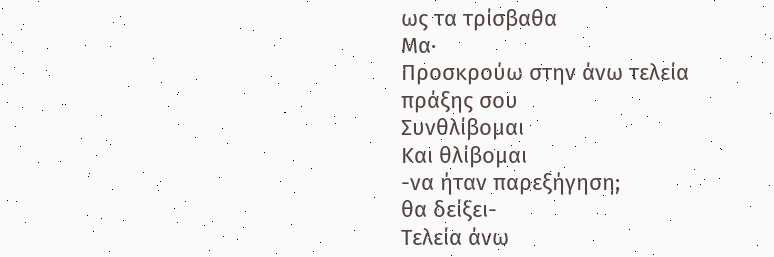ως τα τρίσβαθα
Μα·
Προσκρούω στην άνω τελεία
πράξης σου
Συνθλίβομαι
Και θλίβομαι
-να ήταν παρεξήγηση;
θα δείξει-
Τελεία άνω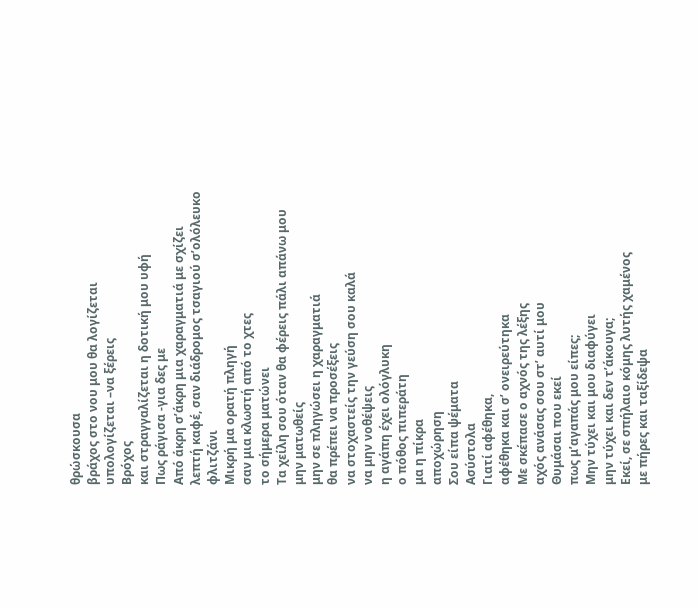θρώσκουσα
βράχος στο νου μου θα λογίζεται
υπολογίζεται –να ξέρεις
Βρόχος
και στραγγαλίζεται η δοτική μου υφή
Πως ράγισα -για δες με
Από άκρη σ’άκρη μια χαραγματιά με σχίζει
λεπτή καφέ, σαν διάδρομος τσαγιού σ’ολόλευκο φλιτζάνι
Μικρή μα ορατή πληγή
σαν μια κλωστή από το χτες
το σήμερα ματώνει
Τα χείλη σου όταν θα φέρεις πάλι απάνω μου
μην ματωθείς
μην σε πληγώσει η χαραγματιά
θα πρέπει να προσέξεις
να στοχαστείς την γεύση σου καλά
να μην νοθέψεις
η αγάπη έχει ολόγλυκη
ο πόθος πιπεράτη
μα η πίκρα
αποχώρηση
Σου είπα ψέματα
Ασύστολα
Γιατί αφέθηκα,
αφέθηκα και σ’ ονειρεύτηκα
Με σκέπασε ο αχνός της λέξης
αχός ανάσας σου στ’ αυτί μου
Θυμάσαι που εκεί
πως μ’αγαπάς μου είπες;
Μην τύχει και μου διαφύγει
μην τύχει και δεν τ’άκουγα;
Εκεί, σε σπήλαιο κόμης λυτής χαμένος
με πήρες και ταξίδεψα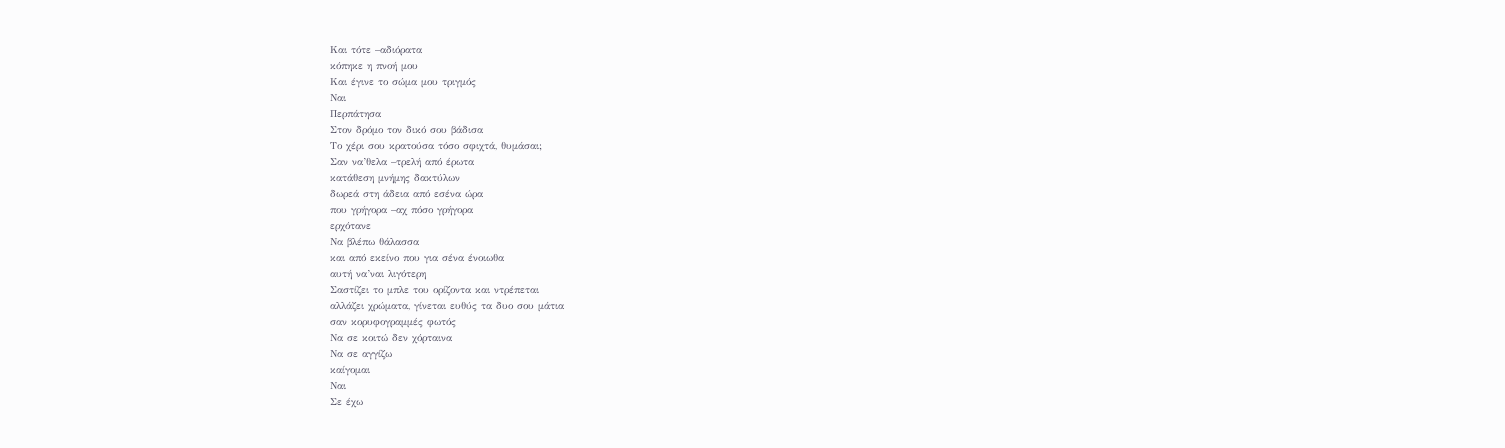Και τότε –αδιόρατα
κόπηκε η πνοή μου
Και έγινε το σώμα μου τριγμός
Ναι
Περπάτησα
Στον δρόμο τον δικό σου βάδισα
Το χέρι σου κρατούσα τόσο σφιχτά, θυμάσαι;
Σαν να’θελα –τρελή από έρωτα
κατάθεση μνήμης δακτύλων
δωρεά στη άδεια από εσένα ώρα
που γρήγορα –αχ πόσο γρήγορα
ερχότανε
Να βλέπω θάλασσα
και από εκείνο που για σένα ένοιωθα
αυτή να’ναι λιγότερη
Σαστίζει το μπλε του ορίζοντα και ντρέπεται
αλλάζει χρώματα, γίνεται ευθύς τα δυο σου μάτια
σαν κορυφογραμμές φωτός
Να σε κοιτώ δεν χόρταινα
Να σε αγγίζω
καίγομαι
Ναι
Σε έχω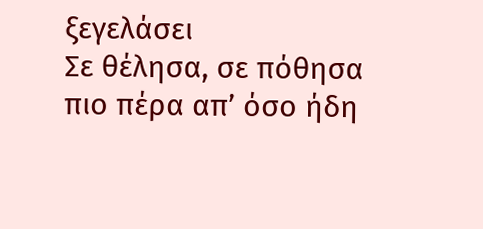ξεγελάσει
Σε θέλησα, σε πόθησα
πιο πέρα απ’ όσο ήδη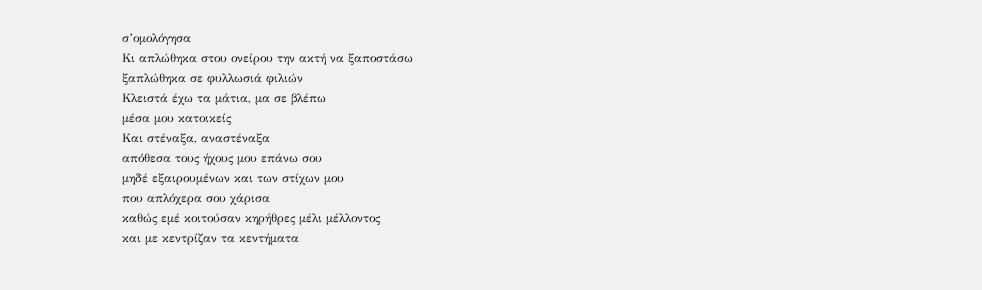σ’ομολόγησα
Κι απλώθηκα στου ονείρου την ακτή να ξαποστάσω
ξαπλώθηκα σε φυλλωσιά φιλιών
Κλειστά έχω τα μάτια, μα σε βλέπω
μέσα μου κατοικείς
Και στέναξα, αναστέναξα
απόθεσα τους ήχους μου επάνω σου
μηδέ εξαιρουμένων και των στίχων μου
που απλόχερα σου χάρισα
καθώς εμέ κοιτούσαν κηρήθρες μέλι μέλλοντος
και με κεντρίζαν τα κεντήματα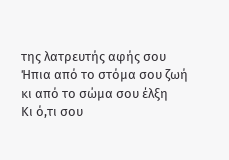της λατρευτής αφής σου
Ήπια από το στόμα σου ζωή
κι από το σώμα σου έλξη
Κι ό,τι σου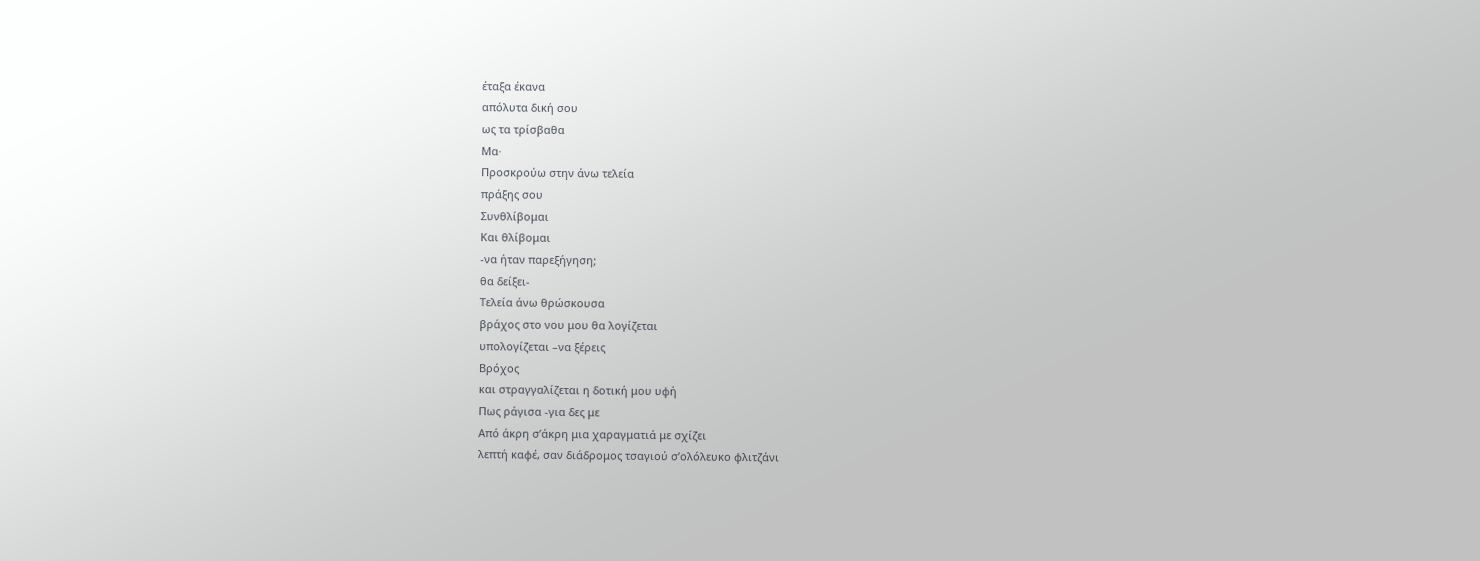έταξα έκανα
απόλυτα δική σου
ως τα τρίσβαθα
Μα·
Προσκρούω στην άνω τελεία
πράξης σου
Συνθλίβομαι
Και θλίβομαι
-να ήταν παρεξήγηση;
θα δείξει-
Τελεία άνω θρώσκουσα
βράχος στο νου μου θα λογίζεται
υπολογίζεται –να ξέρεις
Βρόχος
και στραγγαλίζεται η δοτική μου υφή
Πως ράγισα -για δες με
Από άκρη σ’άκρη μια χαραγματιά με σχίζει
λεπτή καφέ, σαν διάδρομος τσαγιού σ’ολόλευκο φλιτζάνι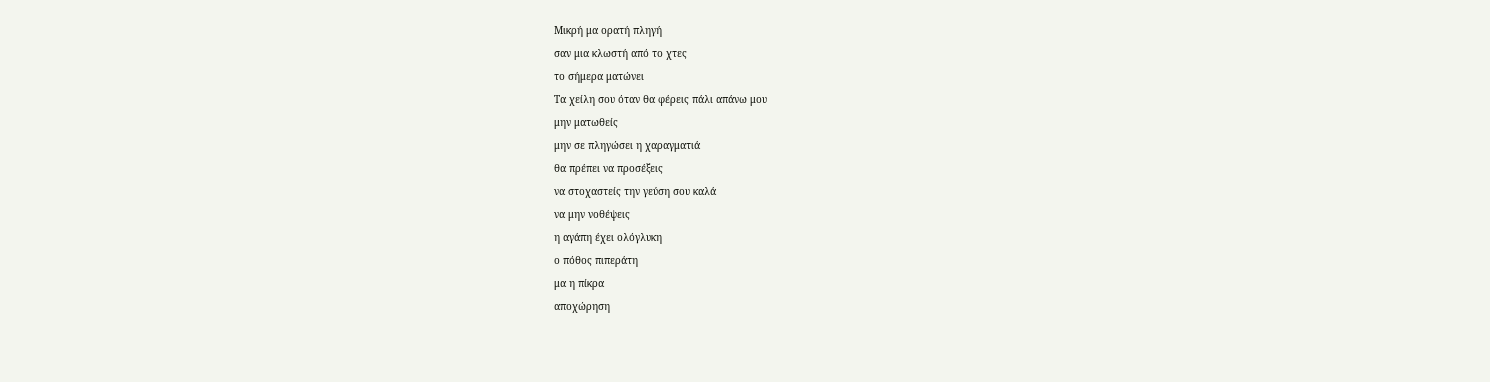Μικρή μα ορατή πληγή
σαν μια κλωστή από το χτες
το σήμερα ματώνει
Τα χείλη σου όταν θα φέρεις πάλι απάνω μου
μην ματωθείς
μην σε πληγώσει η χαραγματιά
θα πρέπει να προσέξεις
να στοχαστείς την γεύση σου καλά
να μην νοθέψεις
η αγάπη έχει ολόγλυκη
ο πόθος πιπεράτη
μα η πίκρα
αποχώρηση